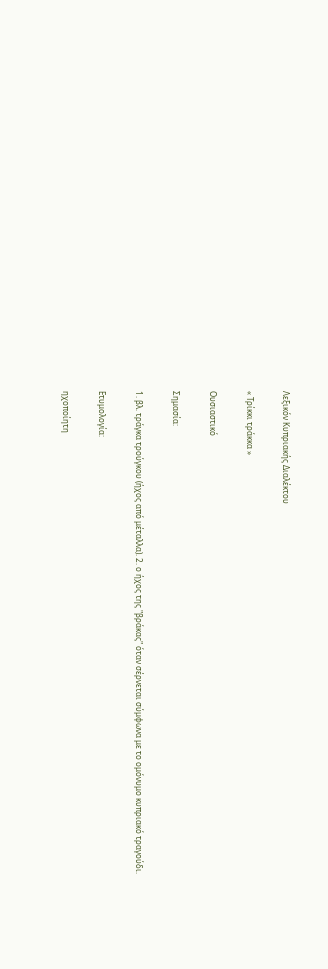Λεξικόν Κυπριακής Διαλέκτου

« Τρίκκι τράκκα »

Ουσιαστικό

Σημασία:

1. βλ. τράγκα τρούγκου (ήχος από μέταλλα). 2. ο ήχος της "βράκας" όταν σέρνεται σύμφωνα με το ομόνυμο κυπριακό τραγούδι.

Ετυμολογία:

ηχοποίητη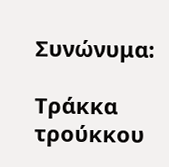Συνώνυμα:

Τράκκα τρούκκου